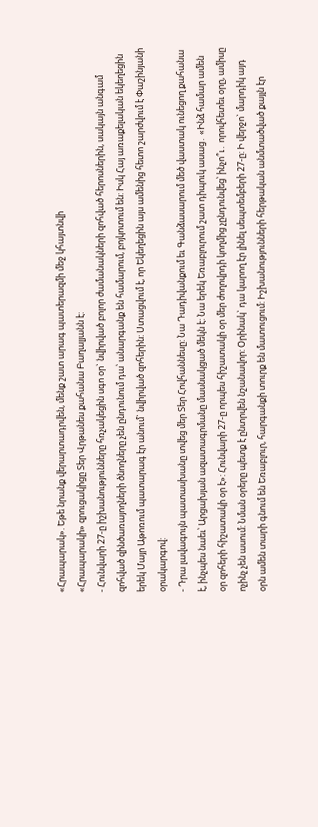«Հրապարակ». Եթե նրանք վերարտադրվեն, մենք շատ արագ պատերազմի մեջ կհայտնվի
«Հրապարակի» զրուցակիցը Տեր Վրթանես քահանա Բաղալյանն է:
- Հունվարի 27-ը իշխանությունները հռչակեցին սգո օր` նվիրված բոլոր ժամանակների զոհված հերոսներին, սակայն անգամ զոհված զինծառայողների ծնողները չեն ընդունում դա՝ անարգանք են համարում, բոյկոտում են: Իսկ Հայ առաքելական եկեղեցին երեկ Մայր Աթոռում պատարագ էր անում` նվիրված զոհերին: Ստացվում է, որ Եկեղեցին այս ամենից հետո շարժվում է Փաշինյանի օրակարգով:
- Դրա լավագույն պատասխանը տվեց մեր Տեր Հովհաննեսը: Նա Դադիվանքում եւ Գանձասարում մեծ վաստակ ունեցող քահանա է, ինչպես նաեւ՝ Արցախյան ազատագրմանը մասնակցած մեկն է: Նա երեկ Եռաբլուրում շատ դիպուկ ասաց․ «Ինձ համար ամեն օր զոհերի հիշատակի օր է»: Հունվարի 27-ը որպես հիշատակի օր մեր ժողովրդի կողմից չընդունվեց՝ ինչո՞ւ․ որովհետեւ օրը, ամիսը ոչինչ չեն ասում: Նման օրերը պետք է ընտրվեն նշանավոր: Օրինակ` դա կարող էր լինել սեպտեմբերի 27-ը: Ի վերջո` մարդիկ այդ օրն ամեն տարի գնում են Եռաբլուր, հարգանքի տուրք են մատուցում: Իշխանությունների հերթական անմտածված քայլն էր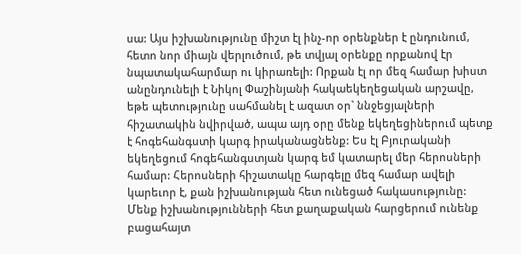սա: Այս իշխանությունը միշտ էլ ինչ-որ օրենքներ է ընդունում, հետո նոր միայն վերլուծում, թե տվյալ օրենքը որքանով էր նպատակահարմար ու կիրառելի: Որքան էլ որ մեզ համար խիստ անընդունելի է Նիկոլ Փաշինյանի հակաեկեղեցական արշավը, եթե պետությունը սահմանել է ազատ օր` ննջեցյալների հիշատակին նվիրված, ապա այդ օրը մենք եկեղեցիներում պետք է հոգեհանգստի կարգ իրականացնենք: Ես էլ Բյուրականի եկեղեցում հոգեհանգստյան կարգ եմ կատարել մեր հերոսների համար: Հերոսների հիշատակը հարգելը մեզ համար ավելի կարեւոր է, քան իշխանության հետ ունեցած հակասությունը: Մենք իշխանությունների հետ քաղաքական հարցերում ունենք բացահայտ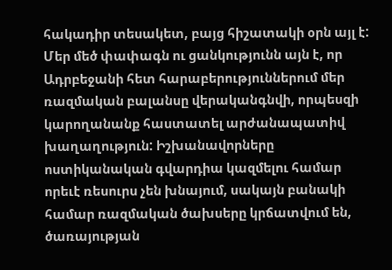հակադիր տեսակետ, բայց հիշատակի օրն այլ է: Մեր մեծ փափագն ու ցանկությունն այն է, որ Ադրբեջանի հետ հարաբերություններում մեր ռազմական բալանսը վերականգնվի, որպեսզի կարողանանք հաստատել արժանապատիվ խաղաղություն: Իշխանավորները ոստիկանական գվարդիա կազմելու համար որեւէ ռեսուրս չեն խնայում, սակայն բանակի համար ռազմական ծախսերը կրճատվում են, ծառայության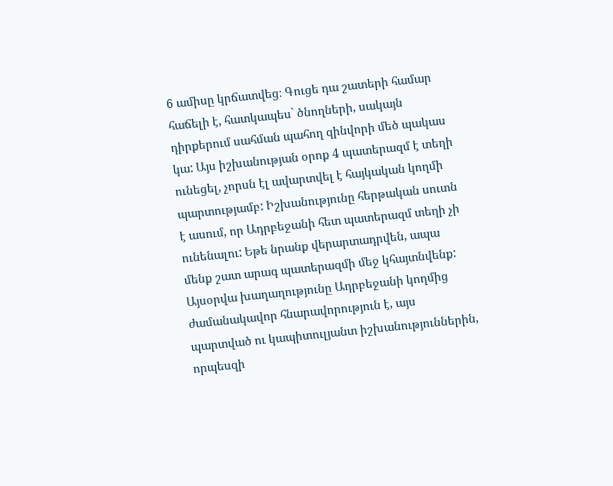6 ամիսը կրճատվեց։ Գուցե դա շատերի համար հաճելի է, հատկապես` ծնողների, սակայն դիրքերում սահման պահող զինվորի մեծ պակաս կա: Այս իշխանության օրոք 4 պատերազմ է տեղի ունեցել, չորսն էլ ավարտվել է հայկական կողմի պարտությամբ: Իշխանությունը հերթական սուտն է ասում, որ Ադրբեջանի հետ պատերազմ տեղի չի ունենալու: Եթե նրանք վերարտադրվեն, ապա մենք շատ արագ պատերազմի մեջ կհայտնվենք: Այսօրվա խաղաղությունը Ադրբեջանի կողմից ժամանակավոր հնարավորություն է, այս պարտված ու կապիտուլյանտ իշխանություններին, որպեսզի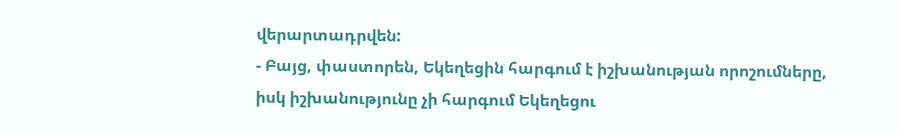վերարտադրվեն:
- Բայց, փաստորեն, Եկեղեցին հարգում է իշխանության որոշումները, իսկ իշխանությունը չի հարգում Եկեղեցու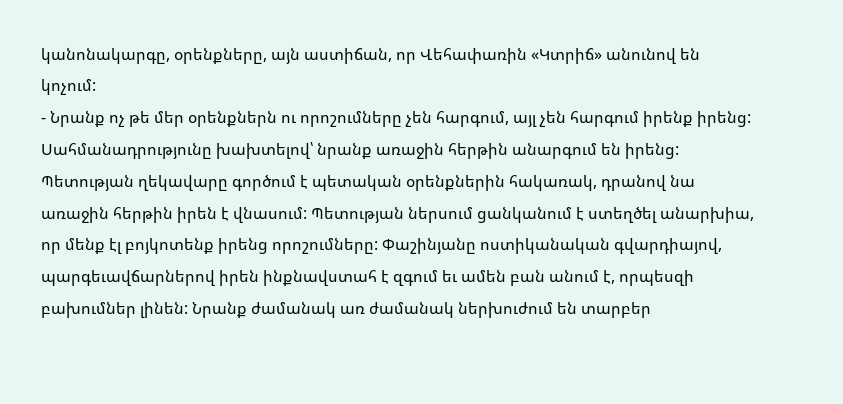կանոնակարգը, օրենքները, այն աստիճան, որ Վեհափառին «Կտրիճ» անունով են կոչում:
- Նրանք ոչ թե մեր օրենքներն ու որոշումները չեն հարգում, այլ չեն հարգում իրենք իրենց: Սահմանադրությունը խախտելով՝ նրանք առաջին հերթին անարգում են իրենց: Պետության ղեկավարը գործում է պետական օրենքներին հակառակ, դրանով նա առաջին հերթին իրեն է վնասում: Պետության ներսում ցանկանում է ստեղծել անարխիա, որ մենք էլ բոյկոտենք իրենց որոշումները: Փաշինյանը ոստիկանական գվարդիայով, պարգեւավճարներով իրեն ինքնավստահ է զգում եւ ամեն բան անում է, որպեսզի բախումներ լինեն: Նրանք ժամանակ առ ժամանակ ներխուժում են տարբեր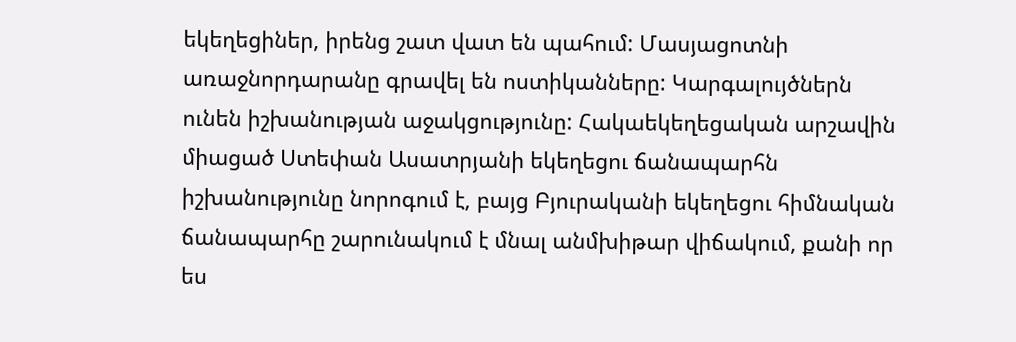եկեղեցիներ, իրենց շատ վատ են պահում: Մասյացոտնի առաջնորդարանը գրավել են ոստիկանները: Կարգալույծներն ունեն իշխանության աջակցությունը: Հակաեկեղեցական արշավին միացած Ստեփան Ասատրյանի եկեղեցու ճանապարհն իշխանությունը նորոգում է, բայց Բյուրականի եկեղեցու հիմնական ճանապարհը շարունակում է մնալ անմխիթար վիճակում, քանի որ ես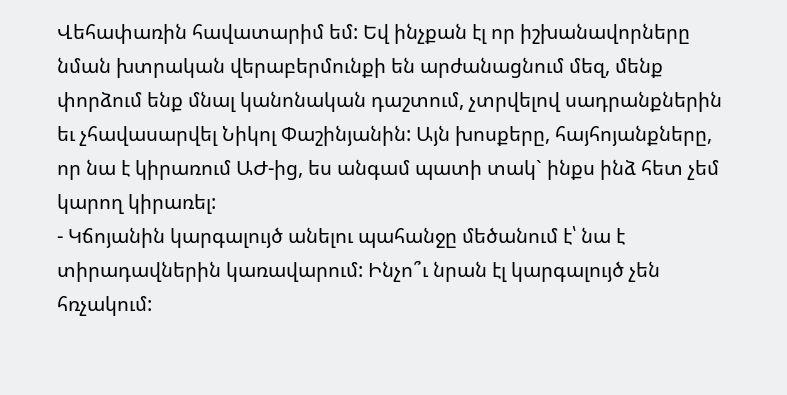Վեհափառին հավատարիմ եմ: Եվ ինչքան էլ որ իշխանավորները նման խտրական վերաբերմունքի են արժանացնում մեզ, մենք փորձում ենք մնալ կանոնական դաշտում, չտրվելով սադրանքներին եւ չհավասարվել Նիկոլ Փաշինյանին: Այն խոսքերը, հայհոյանքները, որ նա է կիրառում ԱԺ-ից, ես անգամ պատի տակ` ինքս ինձ հետ չեմ կարող կիրառել:
- Կճոյանին կարգալույծ անելու պահանջը մեծանում է՝ նա է տիրադավներին կառավարում: Ինչո՞ւ նրան էլ կարգալույծ չեն հռչակում: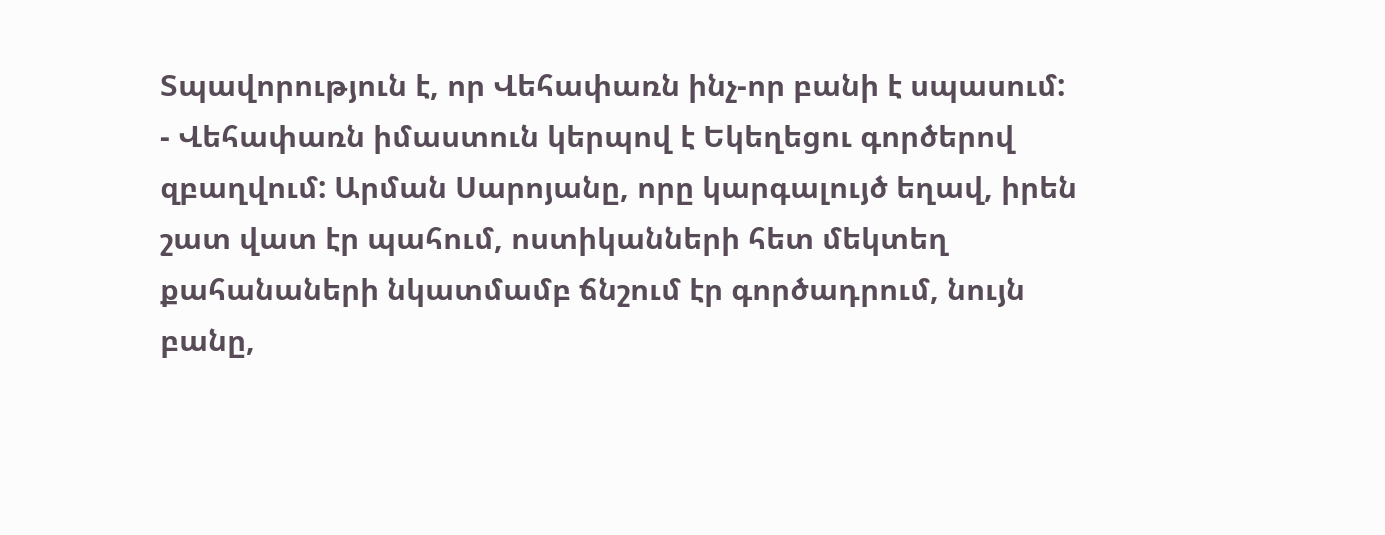Տպավորություն է, որ Վեհափառն ինչ-որ բանի է սպասում:
- Վեհափառն իմաստուն կերպով է Եկեղեցու գործերով զբաղվում: Արման Սարոյանը, որը կարգալույծ եղավ, իրեն շատ վատ էր պահում, ոստիկանների հետ մեկտեղ քահանաների նկատմամբ ճնշում էր գործադրում, նույն բանը,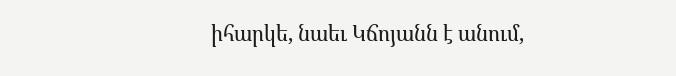իհարկե, նաեւ Կճոյանն է անում,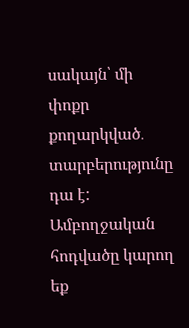սակայն՝ մի փոքր քողարկված․ տարբերությունը դա է:
Ամբողջական հոդվածը կարող եք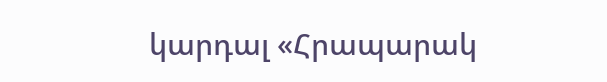կարդալ «Հրապարակ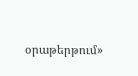օրաթերթում»